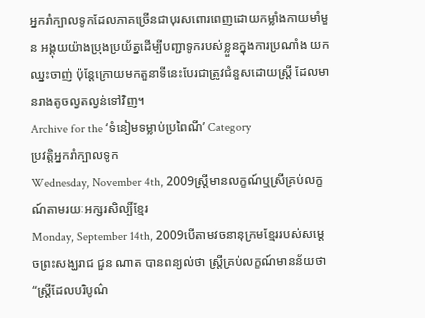អ្នករាំក្បាលទូកដែលភាគច្រើនជាបុរសពោរពេញដោយកម្លាំងកាយមាំមួន អង្គុយយ៉ាងប្រុងប្រយ័ត្នដើម្បីបញ្ជាទូករបស់ខ្លួនក្នុងការប្រណាំង យកឈ្នះចាញ់ ប៉ុន្តែក្រោយមកតួនាទីនេះបែរជាត្រូវជំនួសដោយស្រ្តី ដែលមានរាងតូចល្វតល្វន់ទៅវិញ។
Archive for the ‘ទំនៀមទម្លាប់ប្រពៃណី’ Category
ប្រវត្តិអ្នករាំក្បាលទូក
Wednesday, November 4th, 2009ស្ត្រីមានលក្ខណ៍ឬស្រីគ្រប់លក្ខណ៍តាមរយៈអក្សរសិល្បិ៍ខ្មែរ
Monday, September 14th, 2009បើតាមវចនានុក្រមខ្មែររបស់សម្តេចព្រះសង្ឃរាជ ជួន ណាត បានពន្យល់ថា ស្ត្រីគ្រប់លក្ខណ៍មានន័យថា “ស្ត្រីដែលបរិបូណ៌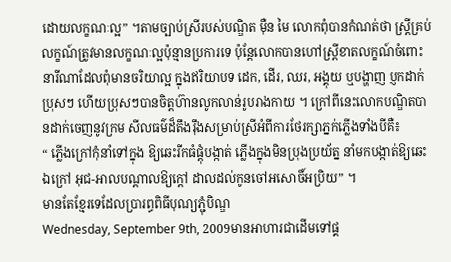ដោយលក្ខណៈល្អ” ។តាមច្បាប់ស្រីរបស់បណ្ឌិត ម៉ឺន មៃ លោកពុំបានកំណត់ថា ស្ត្រីគ្រប់លក្ខណ៍ត្រូវមានលក្ខណៈល្អប៉ុន្មានប្រការទេ ប៉ុន្តែលោកបានហៅស្ត្រីខាតលក្ខណ៍ចំពោះនារីណាដែលពុំមានចរិយាល្អ ក្នុងឥរិយាបទ ដេក, ដើរ, ឈរ, អង្គុយ ឬបង្ហាញ ប្ញកដាក់ប្រុសៗ ហើយប្រុសៗបានចិត្តហ៊ានលូកលាន់រូបរាងកាយ ។ ក្រៅពីនេះលោកបណ្ឌិតបានដាក់ចេញនូវក្រម សីលធម៌ដ៏តឹងរ៉ឹងសម្រាប់ស្រីអំពីការថែរក្សាភ្នក់ភ្លើងទាំងបីគឺ៖
“ ភ្លើងក្រៅកុំនាំទៅក្នុង ឱ្យឆេះរីកធំផ្តុំបង្កាត់ ភ្លើងក្នុងមិនប្រុងប្រយ័ត្ន នាំមកបង្កាត់ឱ្យឆេះឯក្រៅ អុជ-អាលបណ្តាលឱ្យក្តៅ ដាលដល់កូនចៅអសោចិ៍អប្រិយ” ។
មានតែខ្មែរទេដែលប្រារព្ធពិធីបុណ្យភ្ជុំបិណ្ឌ
Wednesday, September 9th, 2009មានអាហារជាដើមទៅផ្គ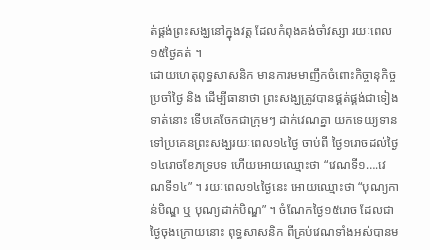ត់ផ្គង់ព្រះសង្ឃនៅក្នុងវត្ត ដែលកំពុងគង់ចាំវស្សា រយៈពេល១៥ថៃ្ងគត់ ។
ដោយហេតុពុទ្ធសាសនិក មានការមមាញឹកចំពោះកិច្ចានុកិច្ចប្រចាំថៃ្ង និង ដើម្បីធានាថា ព្រះសង្ឃត្រូវបានផ្គត់ផ្គង់ជាទៀងទាត់នោះ ទើបគេចែកជាក្រុមៗ ដាក់វេណគ្នា យកទេយ្យទានទៅប្រគេនព្រះសង្ឃរយៈពេល១៤ថៃ្ង ចាប់ពី ថៃ្ង១រោចដល់ថៃ្ង១៤រោចខែភទ្របទ ហើយអោយឈ្មោះថា “វេណទី១….វេណទី១៤” ។ រយៈពេល១៤ថៃ្ងនេះ អោយឈ្មោះថា “បុណ្យកាន់បិណ្ឌ ឬ បុណ្យដាក់បិណ្ឌ” ។ ចំណែកថ្ងៃ១៥រោច ដែលជាថ្ងៃចុងក្រោយនោះ ពុទ្ធសាសនិក ពីគ្រប់វេណទាំងអស់បានម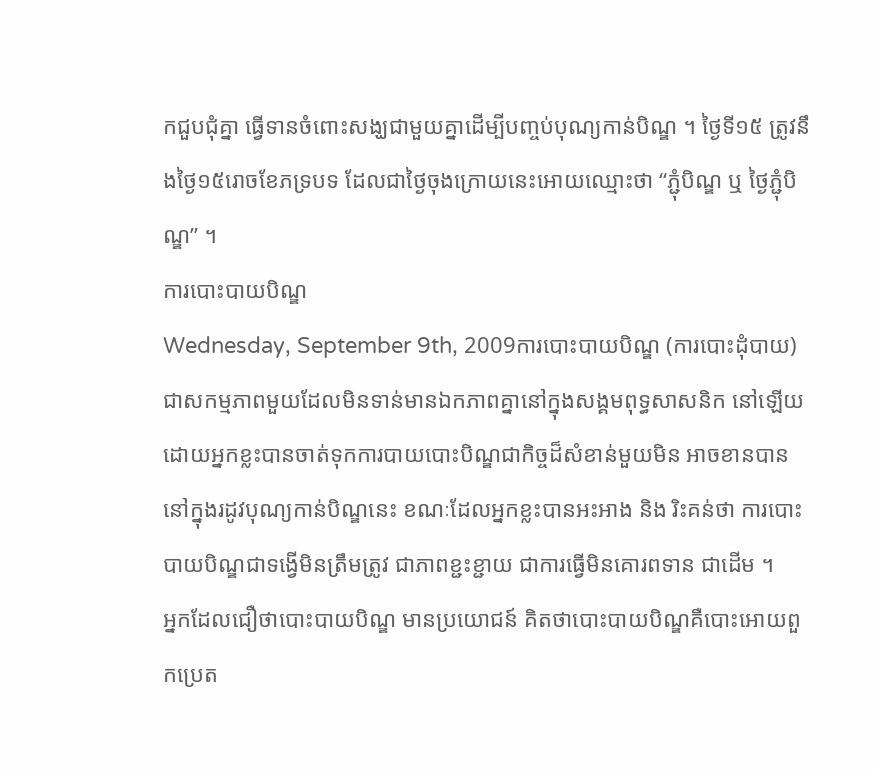កជួបជុំគ្នា ធ្វើទានចំពោះសង្ឃជាមួយគ្នាដើម្បីបញ្ចប់បុណ្យកាន់បិណ្ឌ ។ ថ្ងៃទី១៥ ត្រូវនឹងថ្ងៃ១៥រោចខែភទ្របទ ដែលជាថ្ងៃចុងក្រោយនេះអោយឈ្មោះថា “ភ្ជុំបិណ្ឌ ឬ ថ្ងៃភ្ជុំបិណ្ឌ” ។
ការបោះបាយបិណ្ឌ
Wednesday, September 9th, 2009ការបោះបាយបិណ្ឌ (ការបោះដុំបាយ) ជាសកម្មភាពមួយដែលមិនទាន់មានឯកភាពគ្នានៅក្នុងសង្គមពុទ្ធសាសនិក នៅឡើយ ដោយអ្នកខ្លះបានចាត់ទុកការបាយបោះបិណ្ឌជាកិច្ចដ៏សំខាន់មួយមិន អាចខានបាននៅក្នុងរដូវបុណ្យកាន់បិណ្ឌនេះ ខណៈដែលអ្នកខ្លះបានអះអាង និង រិះគន់ថា ការបោះបាយបិណ្ឌជាទង្វើមិនត្រឹមត្រូវ ជាភាពខ្ជះខ្ជាយ ជាការធ្វើមិនគោរពទាន ជាដើម ។
អ្នកដែលជឿថាបោះបាយបិណ្ឌ មានប្រយោជន៍ គិតថាបោះបាយបិណ្ឌគឺបោះអោយពួកប្រេត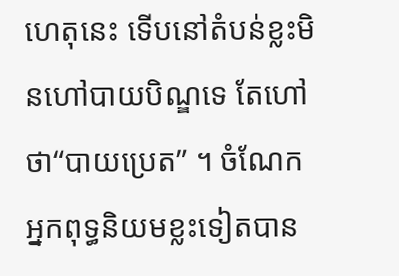ហេតុនេះ ទើបនៅតំបន់ខ្លះមិនហៅបាយបិណ្ឌទេ តែហៅថា“បាយប្រេត” ។ ចំណែកអ្នកពុទ្ធនិយមខ្លះទៀតបាន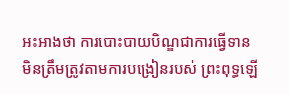អះអាងថា ការបោះបាយបិណ្ឌជាការធ្វើទានមិនត្រឹមត្រូវតាមការបង្រៀនរបស់ ព្រះពុទ្ធឡើ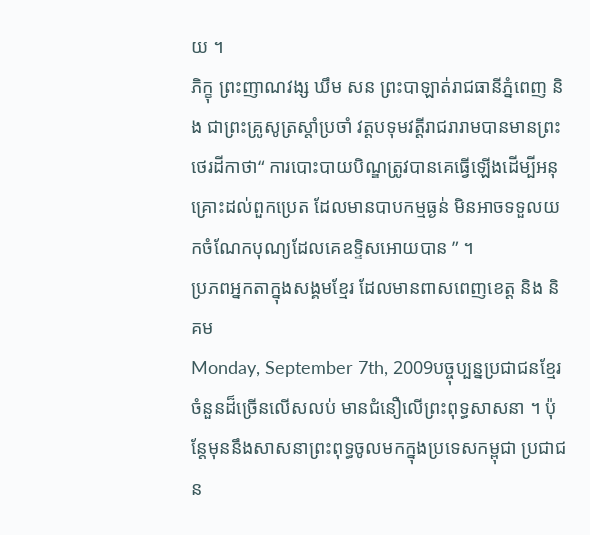យ ។
ភិក្ខុ ព្រះញាណវង្ស ឃឹម សន ព្រះបាឡាត់រាជធានីភ្នំពេញ និង ជាព្រះគ្រូសូត្រស្តាំប្រចាំ វត្តបទុមវត្តីរាជរារាមបានមានព្រះថេរដីកាថា“ ការបោះបាយបិណ្ឌត្រូវបានគេធ្វើឡើងដើម្បីអនុគ្រោះដល់ពួកប្រេត ដែលមានបាបកម្មធ្ងន់ មិនអាចទទួលយកចំណែកបុណ្យដែលគេឧទ្ទិសអោយបាន ” ។
ប្រភពអ្នកតាក្នុងសង្គមខ្មែរ ដែលមានពាសពេញខេត្ត និង និគម
Monday, September 7th, 2009បច្ចុប្បន្នប្រជាជនខ្មែរចំនួនដ៏ច្រើនលើសលប់ មានជំនឿលើព្រះពុទ្ធសាសនា ។ ប៉ុន្តែមុននឹងសាសនាព្រះពុទ្ធចូលមកក្នុងប្រទេសកម្ពុជា ប្រជាជន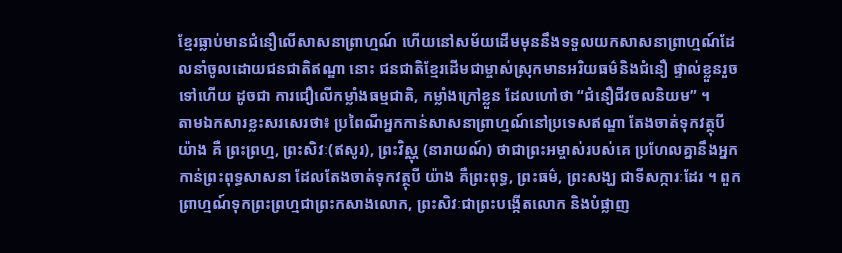ខ្មែរធ្លាប់មានជំនឿលើសាសនាព្រាហ្មណ៍ ហើយនៅសម័យដើមមុននឹងទទួលយកសាសនាព្រាហ្មណ៍ដែលនាំចូលដោយជនជាតិឥណ្ឌា នោះ ជនជាតិខ្មែរដើមជាម្ចាស់ស្រុកមានអរិយធម៌និងជំនឿ ផ្ទាល់ខ្លួនរួចទៅហើយ ដូចជា ការជឿលើកម្លាំងធម្មជាតិ, កម្លាំងក្រៅខ្លួន ដែលហៅថា “ជំនឿជីវចលនិយម” ។
តាមឯកសារខ្លះសរសេរថា៖ ប្រពៃណីអ្នកកាន់សាសនាព្រាហ្មណ៍នៅប្រទេសឥណ្ឌា តែងចាត់ទុកវត្ថុបីយ៉ាង គឺ ព្រះព្រហ្ម, ព្រះសិវៈ(ឥសូរ), ព្រះវិស្ណុ (នារាយណ៍) ថាជាព្រះអម្ចាស់របស់គេ ប្រហែលគ្នានឹងអ្នកកាន់ព្រះពុទ្ធសាសនា ដែលតែងចាត់ទុកវត្ថុបី យ៉ាង គឺព្រះពុទ្ធ, ព្រះធម៌, ព្រះសង្ឃ ជាទីសក្ការៈដែរ ។ ពួកព្រាហ្មណ៍ទុកព្រះព្រហ្មជាព្រះកសាងលោក, ព្រះសិវៈជាព្រះបង្កើតលោក និងបំផ្លាញ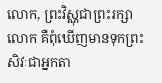លោក, ព្រះវិស្ណុជាព្រះរក្សាលោក គឺពុំឃើញមានទុកព្រះសិវៈជាអ្នកតា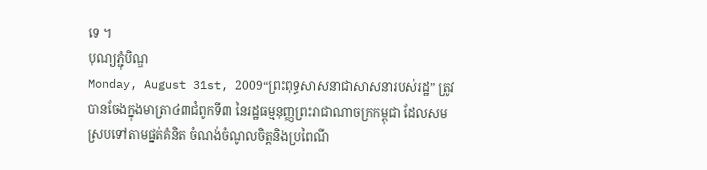ទេ ។
បុណ្យភ្ជុំបិណ្ឌ
Monday, August 31st, 2009“ព្រះពុទ្ធសាសនាជាសាសនារបស់រដ្ឋ” ត្រូវបានចែងក្នុងមាត្រា៤៣ជំពូកទី៣ នៃរដ្ឋធម្មនុញ្ញព្រះរាជាណាចក្រកម្ពុជា ដែលសមស្របទៅតាមផ្នត់គំនិត ចំណង់ចំណូលចិត្តនិងប្រពៃណី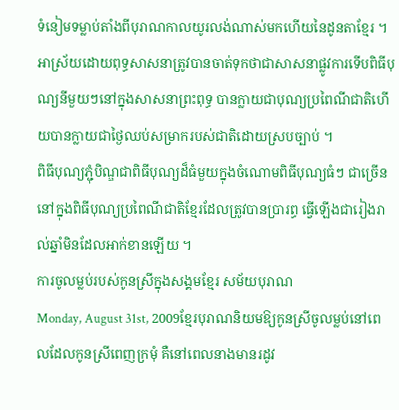ទំនៀមទម្លាប់តាំងពីបុរាណកាលយូរលង់ណាស់មកហើយនៃដូនតាខ្មែរ ។ អាស្រ័យដោយពុទ្ធសាសនាត្រូវបានចាត់ទុកថាជាសាសនាផ្លូវការទើបពិធីបុណ្យនីមួយៗនៅក្នុងសាសនាព្រះពុទ្ធ បានក្លាយជាបុណ្យប្រពៃណីជាតិហើយបានក្លាយជាថ្ងៃឈប់សម្រាករបស់ជាតិដោយស្របច្បាប់ ។
ពិធីបុណ្យភ្ជុំបិណ្ឌជាពិធីបុណ្យដ៏ធំមួយក្នុងចំណោមពិធីបុណ្យធំៗ ជាច្រើននៅក្នុងពិធីបុណ្យប្រពៃណីជាតិខ្មែរដែលត្រូវបានប្រារព្ធ ធ្វើឡើងជារៀងរាល់ឆ្នាំមិនដែលអាក់ខានឡើយ ។
ការចូលម្លប់របស់កូនស្រីក្នុងសង្គមខ្មែរ សម័យបុរាណ
Monday, August 31st, 2009ខ្មែរបុរាណនិយមឱ្យកូនស្រីចូលម្លប់នៅពេលដែលកូនស្រីពេញក្រមុំ គឺនៅពេលនាងមានរដូវ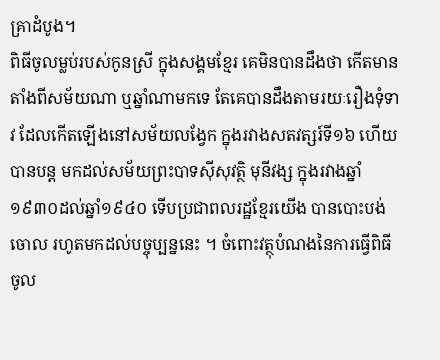គ្រាដំបូង។
ពិធីចូលម្លប់របស់កូនស្រី ក្នុងសង្គមខ្មែរ គេមិនបានដឹងថា កើតមានតាំងពីសម័យណា ឬឆ្នាំណាមកទេ តែគេបានដឹងតាមរយៈរឿងទុំទាវ ដែលកើតឡើងនៅសម័យលង្វែក ក្នុងរវាងសតវត្សរ៍ទី១៦ ហើយបានបន្ត មកដល់សម័យព្រះបាទស៊ីសុវត្ថិ មុនីវង្ស ក្នុងរវាងឆ្នាំ១៩៣០ដល់ឆ្នាំ១៩៤០ ទើបប្រជាពលរដ្ឋខ្មែរយើង បានបោះបង់ចោល រហូតមកដល់បច្ចុប្បន្ននេះ ។ ចំពោះវត្ថុបំណងនៃការធ្វើពិធីចូល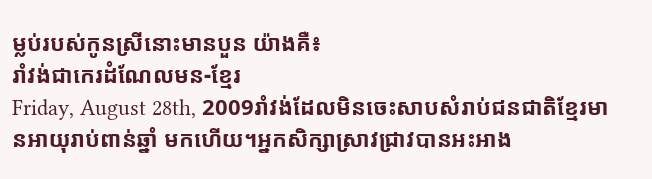ម្លប់របស់កូនស្រីនោះមានបួន យ៉ាងគឺ៖
រាំវង់ជាកេរដំណែលមន-ខ្មែរ
Friday, August 28th, 2009រាំវង់ដែលមិនចេះសាបសំរាប់ជនជាតិខ្មែរមានអាយុរាប់ពាន់ឆ្នាំ មកហើយ។អ្នកសិក្សាស្រាវជ្រាវបានអះអាង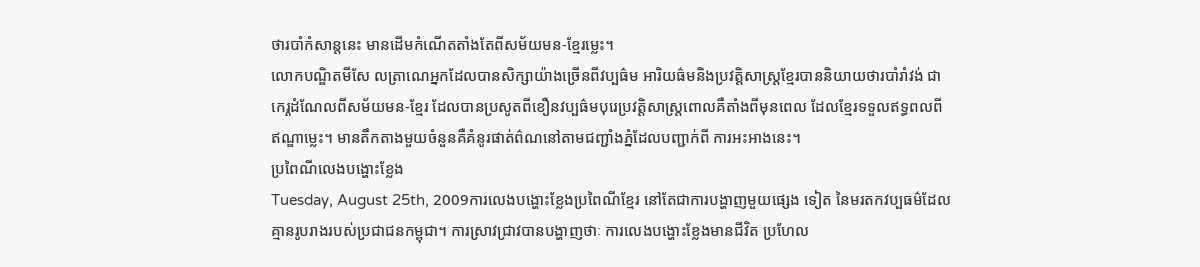ថារបាំកំសាន្តនេះ មានដើមកំណើតតាំងតែពីសម័យមន-ខ្មែរម្លេះ។
លោកបណ្ឌិតមីសែ លត្រាណេអ្នកដែលបានសិក្សាយ៉ាងច្រើនពីវប្បធ៌ម អារិយធ៌មនិងប្រវត្តិសាស្ត្រខ្មែរបាននិយាយថារបាំរាំវង់ ជាកេរ្តដំណែលពីសម័យមន-ខ្មែរ ដែលបានប្រសូតពីខឿនវប្បធ៌មបុរេប្រវត្តិសាស្ត្រពោលគឺតាំងពីមុនពេល ដែលខ្មែរទទួលឥទ្ធពលពីឥណ្ឌាម្លេះ។ មានតឹកតាងមួយចំនួនគឺគំនូរផាត់ព៌ណនៅតាមជញ្ជាំងភ្នំដែលបញ្ជាក់ពី ការអះអាងនេះ។
ប្រពៃណីលេងបង្ហោះខ្លែង
Tuesday, August 25th, 2009ការលេងបង្ហោះខ្លែងប្រពៃណីខ្មែរ នៅតែជាការបង្ហាញមួយផ្សេង ទៀត នៃមរតកវប្បធម៌ដែលគ្មានរូបរាងរបស់ប្រជាជនកម្ពុជា។ ការស្រាវជ្រាវបានបង្ហាញថាៈ ការលេងបង្ហោះខ្លែងមានជីវិត ប្រហែល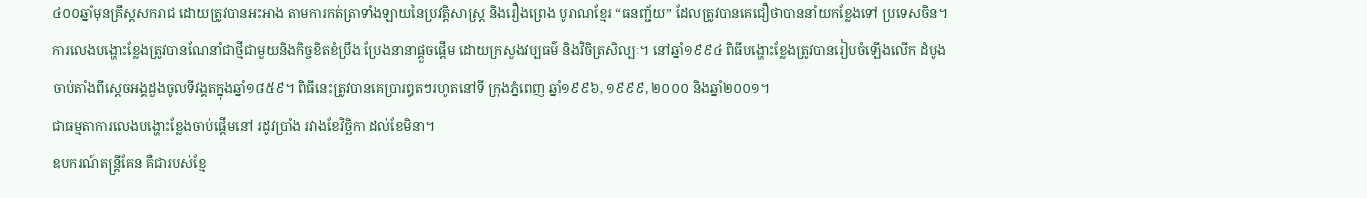៤០០ឆ្នាំមុនគ្រឹស្តសករាជ ដោយត្រូវបានអះអាង តាមការកត់ត្រាទាំងឡាយនៃប្រវត្តិសាស្ត្រ និងរឿងព្រេង បូរាណខ្មែរ “ធនញ្ជ័យ” ដែលត្រូវបានគេជឿថាបាននាំយកខ្លែងទៅ ប្រទេសចិន។ ការលេងបង្ហោះខ្លែងត្រូវបានណែនាំជាថ្មីជាមួយនិងកិច្ចខិតខំប្រឹង ប្រែងនានាផ្តួចផ្តើម ដោយក្រសួងវប្បធម៌ និងវិចិត្រសិល្បៈ។ នៅឆ្នាំ១៩៩៤ ពិធីបង្ហោះខ្លែងត្រូវបានរៀបចំឡើងលើក ដំបូងចាប់តាំងពីស្តេចអង្គដួងចូលទីវង្គតក្នុងឆ្នាំ១៨៥៩។ ពិធីនេះត្រូវបានគេប្រារឰតៗរហូតនៅទី ក្រុងភ្នំពេញ ឆ្នាំ១៩៩៦, ១៩៩៩, ២០០០ និងឆ្នាំ២០០១។
ជាធម្មតាការលេងបង្ហោះខ្លែងចាប់ផ្តើមនៅ រដូវប្រាំង រវាងខែវិច្ឆិកា ដល់ខែមិនា។
ឧបករណ៍តន្ត្រីគែន គឺជារបស់ខ្មែ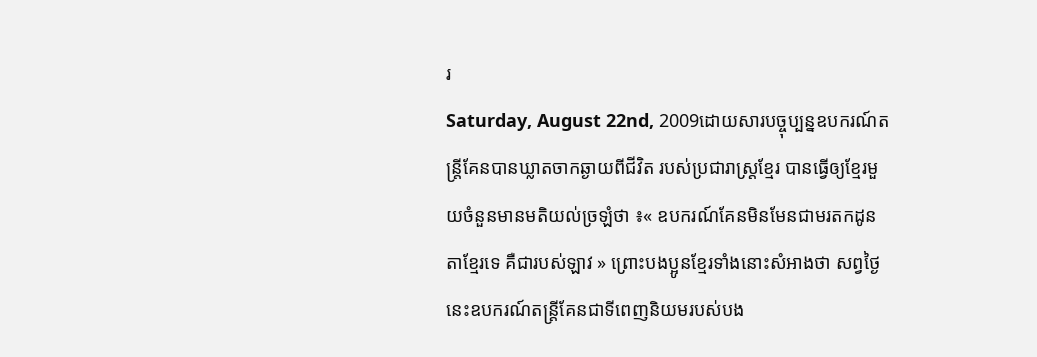រ
Saturday, August 22nd, 2009ដោយសារបច្ចុប្បន្នឧបករណ៍តន្ត្រីគែនបានឃ្លាតចាកឆ្ងាយពីជីវិត របស់ប្រជារាស្ត្រខ្មែរ បានធ្វើឲ្យខ្មែរមួយចំនួនមានមតិយល់ច្រឡំថា ៖« ឧបករណ៍គែនមិនមែនជាមរតកដូនតាខ្មែរទេ គឺជារបស់ឡាវ » ព្រោះបងប្អូនខ្មែរទាំងនោះសំអាងថា សព្វថ្ងៃនេះឧបករណ៍តន្ត្រីគែនជាទីពេញនិយមរបស់បង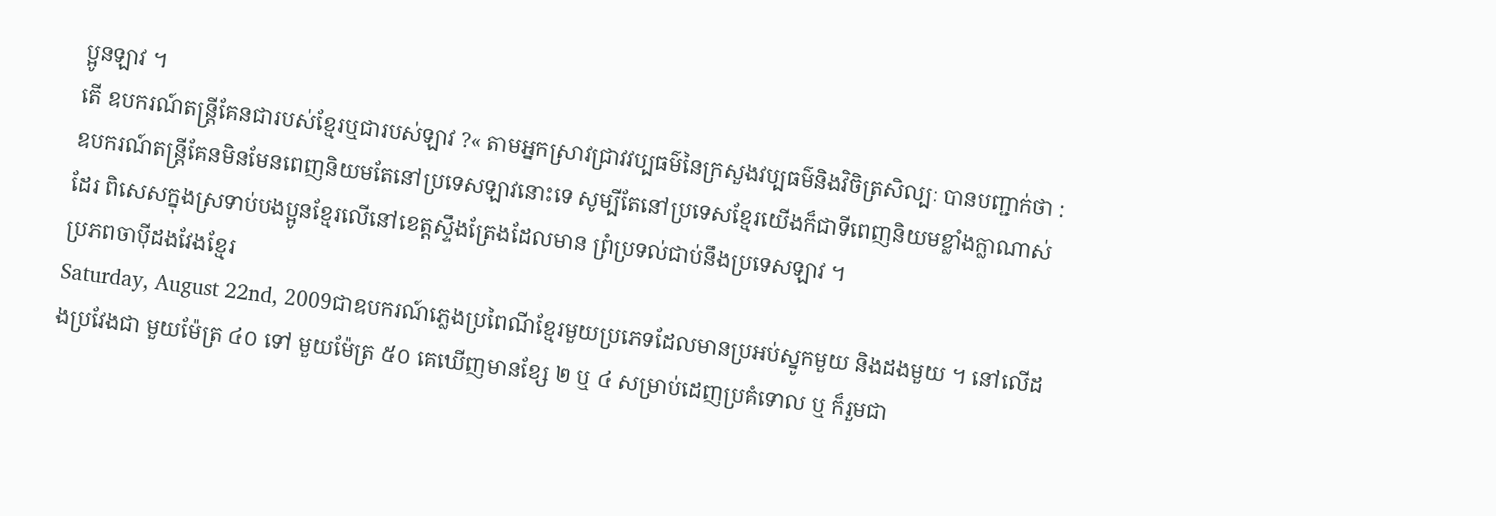ប្អូនឡាវ ។
តើ ឧបករណ៍តន្ត្រីគែនជារបស់ខ្មែរឬជារបស់ឡាវ ?« តាមអ្នកស្រាវជ្រាវវប្បធម៌នៃក្រសួងវប្បធម៌និងវិចិត្រសិល្បៈ បានបញ្ជាក់ថា : ឧបករណ៍តន្ត្រីគែនមិនមែនពេញនិយមតែនៅប្រទេសឡាវនោះទេ សូម្បីតែនៅប្រទេសខ្មែរយើងក៏ជាទីពេញនិយមខ្លាំងក្លាណាស់ដែរ ពិសេសក្នុងស្រទាប់បងប្អូនខ្មែរលើនៅខេត្តស្ទឹងត្រែងដែលមាន ព្រំប្រទល់ជាប់នឹងប្រទេសឡាវ ។
ប្រភពចាប៉ីដងវែងខ្មែរ
Saturday, August 22nd, 2009ជាឧបករណ៍ភ្លេងប្រពៃណីខ្មែរមួយប្រភេទដែលមានប្រអប់ស្នូកមួយ និងដងមួយ ។ នៅលើដងប្រវែងជា មួយម៉ែត្រ ៤០ ទៅ មួយម៉ែត្រ ៥០ គេឃើញមានខ្សែ ២ ឬ ៤ សម្រាប់ដេញប្រគំទោល ឬ ក៏រួមជា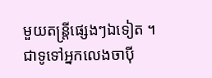មួយតន្ត្រីផ្សេងៗឯទៀត ។
ជាទូទៅអ្នកលេងចាប៉ី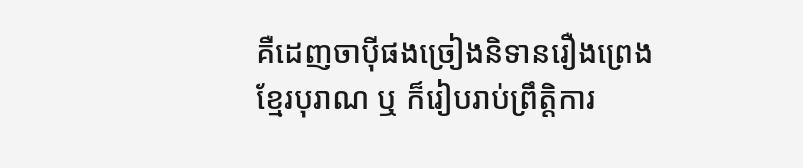គឺដេញចាប៉ីផងច្រៀងនិទានរឿងព្រេងខ្មែរបុរាណ ឬ ក៏រៀបរាប់ព្រឹត្តិការ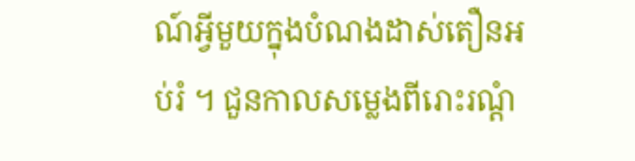ណ៍អ្វីមួយក្នុងបំណងដាស់តឿនអប់រំ ។ ជួនកាលសម្លេងពីរោះរណ្តំ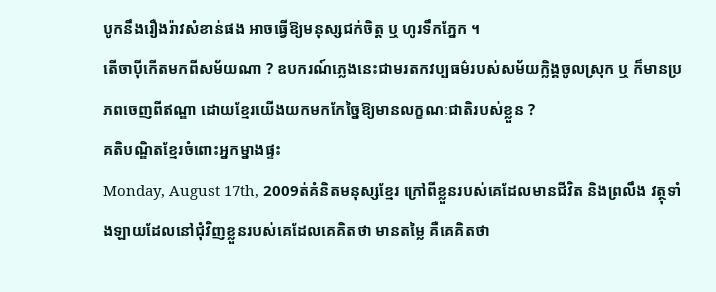បូកនឹងរឿងរ៉ាវសំខាន់ផង អាចធ្វើឱ្យមនុស្សជក់ចិត្ត ឬ ហូរទឹកភ្នែក ។
តើចាប៉ីកើតមកពីសម័យណា ? ឧបករណ៍ភ្លេងនេះជាមរតកវប្បធម៌របស់សម័យក្លិង្គចូលស្រុក ឬ ក៏មានប្រភពចេញពីឥណ្ឌា ដោយខ្មែរយើងយកមកកែច្នៃឱ្យមានលក្ខណៈជាតិរបស់ខ្លួន ?
គតិបណ្ឌិតខ្មែរចំពោះអ្នកម្នាងផ្ទះ
Monday, August 17th, 2009ត់គំនិតមនុស្សខ្មែរ ក្រៅពីខ្លួនរបស់គេដែលមានជីវិត និងព្រលឹង វត្ថុទាំងឡាយដែលនៅជុំវិញខ្លួនរបស់គេដែលគេគិតថា មានតម្លៃ គឺគេគិតថា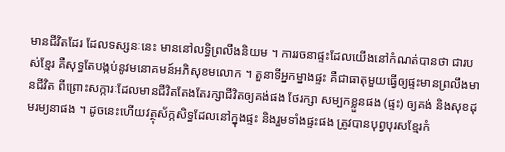មានជីវិតដែរ ដែលទស្សនៈនេះ មាននៅលទ្ធិព្រលឹងនិយម ។ ការរចនាផ្ទះដែលយើងនៅកំណត់បានថា ជារបស់ខ្មែរ គឺសុទ្ធតែបង្កប់នូវមនោគមន៍អភិសុខមលោក ។ តួនាទីអ្នកម្នាងផ្ទះ គឺជាធាតុមួយធ្វើឲ្យផ្ទះមានព្រលឹងមានជីវិត ពីព្រោះសក្ការៈដែលមានជីវិតតែងតែរក្សាជីវិតឲ្យគង់ផង ថែរក្សា សម្បកខ្លួនផង (ផ្ទះ) ឲ្យគង់ និងសុខដុមរម្យនាផង ។ ដូចនេះហើយវត្ថុស័ក្កសិទ្ធដែលនៅក្នុងផ្ទះ និងរួមទាំងផ្ទះផង ត្រូវបានបុព្វបុរសខ្មែរកំ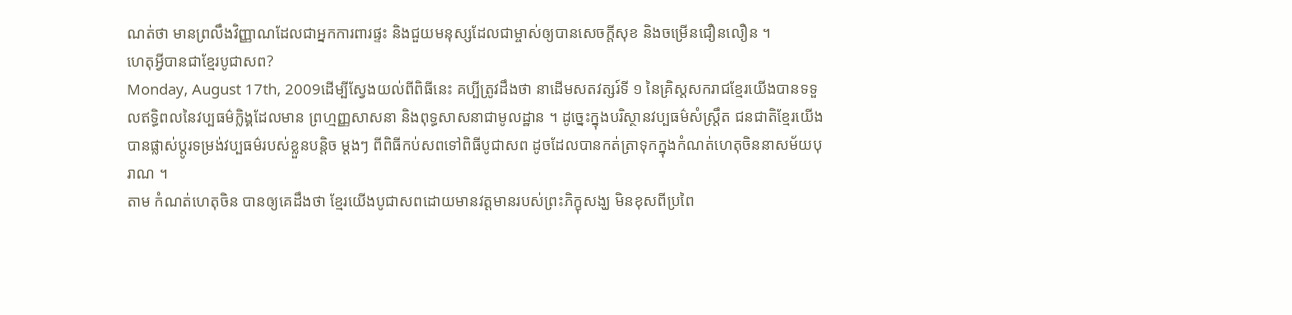ណត់ថា មានព្រលឹងវិញ្ញាណដែលជាអ្នកការពារផ្ទះ និងជួយមនុស្សដែលជាម្ចាស់ឲ្យបានសេចក្តីសុខ និងចម្រើនជឿនលឿន ។
ហេតុអ្វីបានជាខ្មែរបូជាសព?
Monday, August 17th, 2009ដើម្បីស្វែងយល់ពីពិធីនេះ គប្បីត្រូវដឹងថា នាដើមសតវត្សរ៍ទី ១ នៃគ្រិស្តសករាជខ្មែរយើងបានទទួលឥទ្ធិពលនៃវប្បធម៌ក្លិង្គដែលមាន ព្រហ្មញ្ញសាសនា និងពុទ្ធសាសនាជាមូលដ្ឋាន ។ ដូច្នេះក្នុងបរិស្ថានវប្បធម៌សំស្ត្រឹត ជនជាតិខ្មែរយើងបានផ្លាស់ប្ដូរទម្រង់វប្បធម៌របស់ខ្លួនបន្តិច ម្ដងៗ ពីពិធីកប់សពទៅពិធីបូជាសព ដូចដែលបានកត់ត្រាទុកក្នុងកំណត់ហេតុចិននាសម័យបុរាណ ។
តាម កំណត់ហេតុចិន បានឲ្យគេដឹងថា ខ្មែរយើងបូជាសពដោយមានវត្តមានរបស់ព្រះភិក្ខុសង្ឃ មិនខុសពីប្រពៃ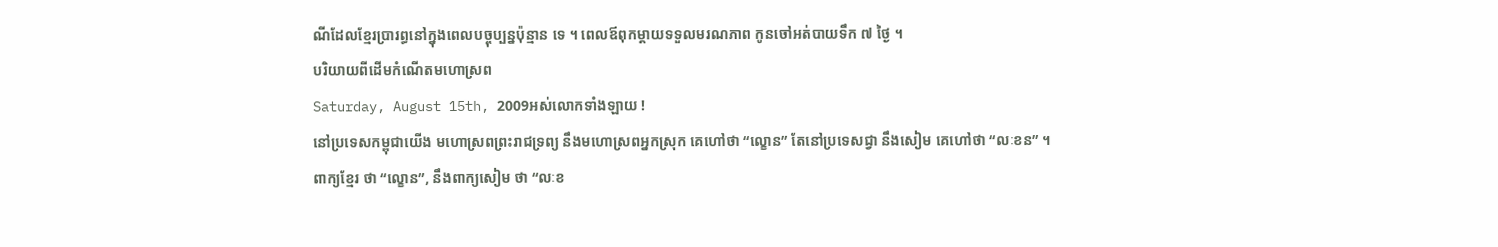ណីដែលខ្មែរប្រារព្ធនៅក្នុងពេលបច្ចុប្បន្នប៉ុន្មាន ទេ ។ ពេលឪពុកម្ដាយទទួលមរណភាព កូនចៅអត់បាយទឹក ៧ ថ្ងៃ ។
បរិយាយពីដើមកំណើតមហោស្រព
Saturday, August 15th, 2009អស់លោកទាំងឡាយ !
នៅប្រទេសកម្ពុជាយើង មហោស្រពព្រះរាជទ្រព្យ នឹងមហោស្រពអ្នកស្រុក គេហៅថា “ល្ខោន” តែនៅប្រទេសជ្វា នឹងសៀម គេហៅថា “លៈខន” ។
ពាក្យខ្មែរ ថា “ល្ខោន”, នឹងពាក្យសៀម ថា “លៈខ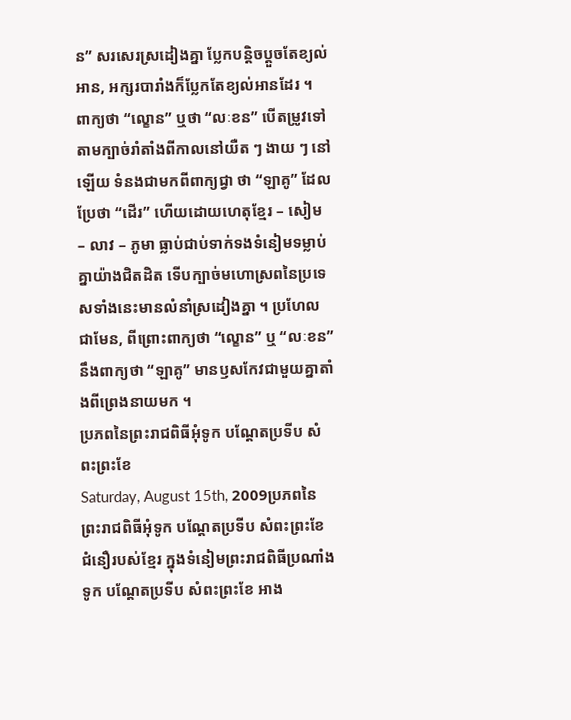ន” សរសេរស្រដៀងគ្នា ប្លែកបន្តិចប្តួចតែខ្យល់អាន, អក្សរបារាំងក៏ប្លែកតែខ្យល់អានដែរ ។
ពាក្យថា “ល្ខោន” ឬថា “លៈខន” បើតម្រូវទៅតាមក្បាច់រាំតាំងពីកាលនៅយឺត ៗ ងាយ ៗ នៅឡើយ ទំនងជាមកពីពាក្យជ្វា ថា “ឡាគូ” ដែលប្រែថា “ដើរ” ហើយដោយហេតុខ្មែរ – សៀម – លាវ – ភូមា ធ្លាប់ជាប់ទាក់ទងទំនៀមទម្លាប់គ្នាយ៉ាងជិតដិត ទើបក្បាច់មហោស្រពនៃប្រទេសទាំងនេះមានលំនាំស្រដៀងគ្នា ។ ប្រហែលជាមែន, ពីព្រោះពាក្យថា “ល្ខោន” ឬ “លៈខន” នឹងពាក្យថា “ឡាគូ” មានឫសកែវជាមួយគ្នាតាំងពីព្រេងនាយមក ។
ប្រភពនៃព្រះរាជពិធីអុំទូក បណ្ដែតប្រទីប សំពះព្រះខែ
Saturday, August 15th, 2009ប្រភពនៃព្រះរាជពិធីអុំទូក បណ្ដែតប្រទីប សំពះព្រះខែ
ជំនឿរបស់ខ្មែរ ក្នុងទំនៀមព្រះរាជពិធីប្រណាំងទូក បណ្ដែតប្រទីប សំពះព្រះខែ អាង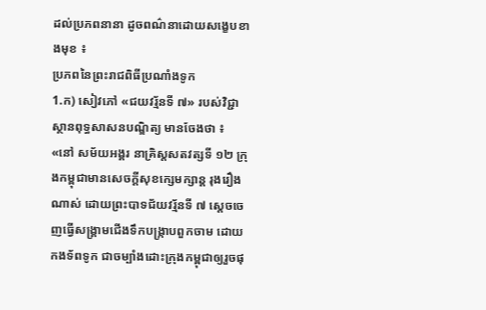ដល់ប្រភពនានា ដូចពណ៌នាដោយសង្ខេបខាងមុខ ៖
ប្រភពនៃព្រះរាជពិធីប្រណាំងទូក
1.ក) សៀវភៅ «ជយវរ្ម័នទី ៧» របស់វិជ្ជាស្ថានពុទ្ធសាសនបណ្ឌិត្យ មានចែងថា ៖
«នៅ សម័យអង្គរ នាគ្រិស្តសតវត្សទី ១២ ក្រុងកម្ពុជាមានសេចក្ដីសុខក្សេមក្សាន្ត រុងរឿងណាស់ ដោយព្រះបាទជ័យវរ្ម័នទី ៧ ស្ដេចចេញធ្វើសង្គ្រាមជើងទឹកបង្ក្រាបពួកចាម ដោយកងទ័ពទូក ជាចម្បាំងដោះក្រុងកម្ពុជាឲ្យរួចផុ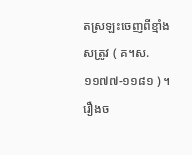តស្រឡះចេញពីខ្មាំងសត្រូវ ( គ។ស. ១១៧៧-១១៨១ ) ។ រឿងច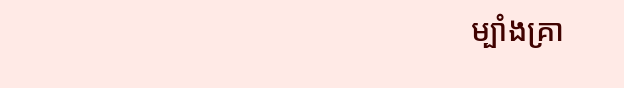ម្បាំងគ្រា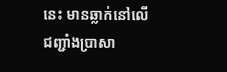នេះ មានឆ្លាក់នៅលើជញ្ជាំងប្រាសា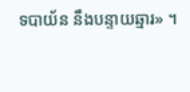ទបាយ័ន នឹងបន្ទាយឆ្មារ» ។